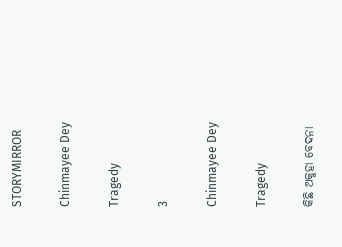STORYMIRROR

Chinmayee Dey

Tragedy

3

Chinmayee Dey

Tragedy

କିଛି ଅକୁହା ବେଦନା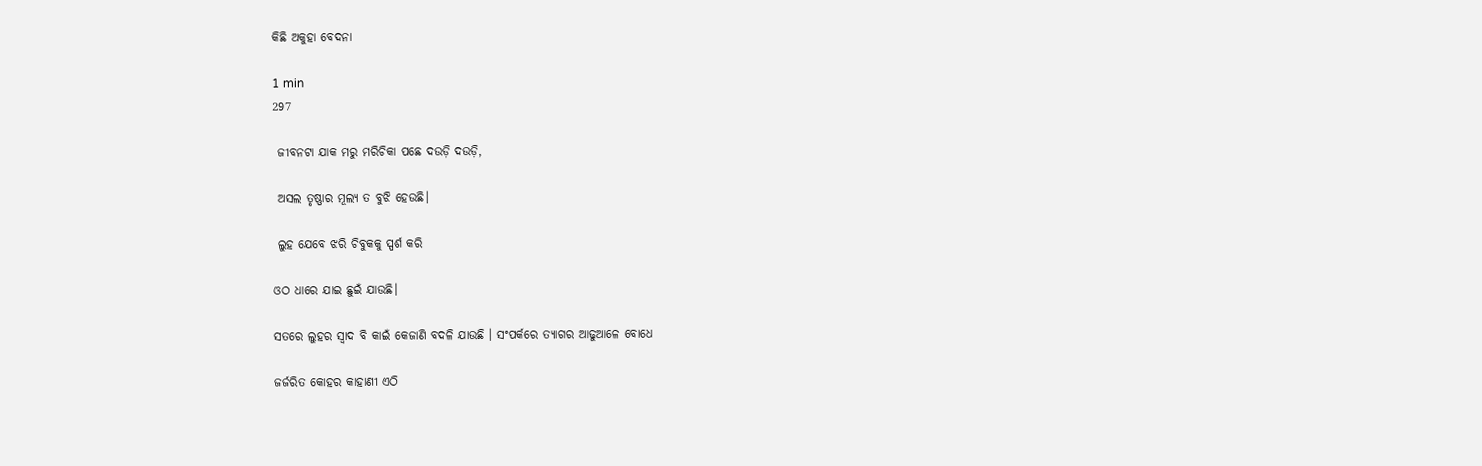କିଛି ଅକୁହା ବେଦନା

1 min
297

 ଜୀବନଟା ଯାକ ମରୁ ମରିଚିକା ପଛେ ଦଉଡ଼ି ଦଉଡ଼ି,

 ଅସଲ ତୃଷ୍ଣାର ମୂଲ୍ୟ ତ ବୁଝି ହେଉଛି।

 ଲୁହ ଯେବେ ଝରି ଚିବୁକକୁ ସ୍ପର୍ଶ କରି

ଓଠ ଧାରେ ଯାଇ ଛୁଇଁ ଯାଉଛି।

ସତରେ ଲୁହର ସ୍ବାଦ ବି କାଇଁ କେଜାଣି ବଦଳି ଯାଉଛି । ସଂପର୍କରେ ତ୍ୟାଗର ଆଢୁଆଳେ ବୋଧେ

ଜର୍ଜରିତ କୋହର କାହାଣୀ ଏଠି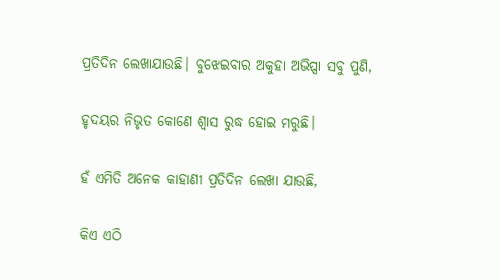ପ୍ରତିଦିନ ଲେଖାଯାଉଛି। ବୁଝେଇବାର ଅକୁହା ଅଭିପ୍ସା ସବୁ ପୁଣି,

ହୃଦୟର ନିଭୃତ କୋଣେ ଶ୍ବାସ ରୁଦ୍ଧ ହୋଇ ମରୁଛି।

ହଁ ଏମିତି ଅନେକ କାହାଣୀ ପ୍ରତିଦିନ ଲେଖା ଯାଉଛି,

କିଏ ଏଠି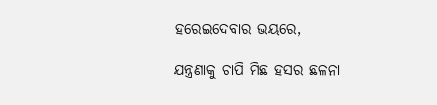ହରେଇଦେବାର ଭୟରେ,

ଯନ୍ତ୍ରଣାକୁ ଚାପି ମିଛ ହସର ଛଳନା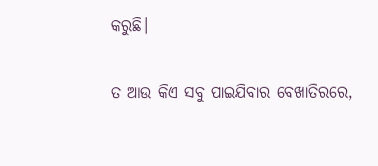କରୁଛି।

ତ ଆଉ କିଏ ସବୁ ପାଇଯିବାର ବେଖାତିରରେ,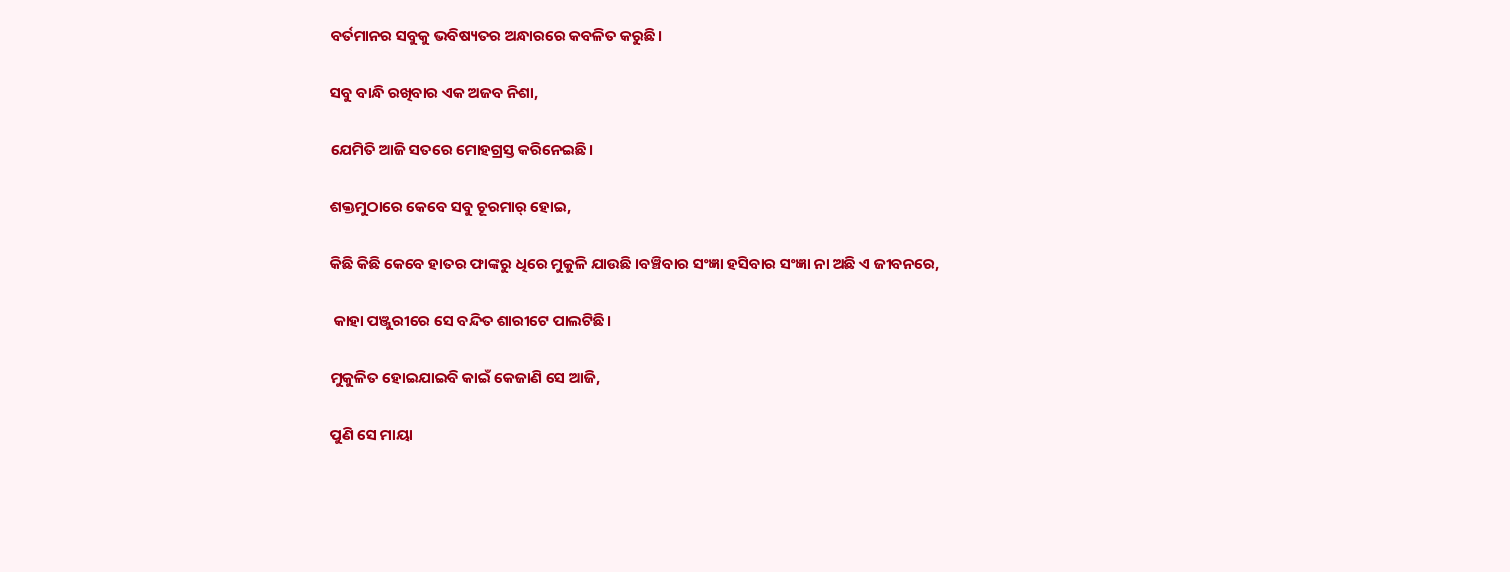ବର୍ତମାନର ସବୁକୁ ଭବିଷ୍ୟତର ଅନ୍ଧାରରେ କବଳିତ କରୁଛି।

ସବୁ ବାନ୍ଧି ରଖିବାର ଏକ ଅଜବ ନିଶା,

ଯେମିତି ଆଜି ସତରେ ମୋହଗ୍ରସ୍ତ କରିନେଇଛି।

ଶକ୍ତମୁଠାରେ କେବେ ସବୁ ଚୂରମାର୍ ହୋଇ,

କିଛି କିଛି କେବେ ହାତର ଫାଙ୍କରୁ ଧିରେ ମୁକୁଳି ଯାଉଛି ।ବଞ୍ଚିବାର ସଂଜ୍ଞା ହସିବାର ସଂଜ୍ଞା ନା ଅଛି ଏ ଜୀବନରେ,

 କାହା ପଞ୍ଜୁରୀରେ ସେ ବନ୍ଦିତ ଶାରୀଟେ ପାଲଟିଛି।

ମୁକୁଳିତ ହୋଇଯାଇବି କାଇଁ କେଜାଣି ସେ ଆଜି,

ପୁଣି ସେ ମାୟା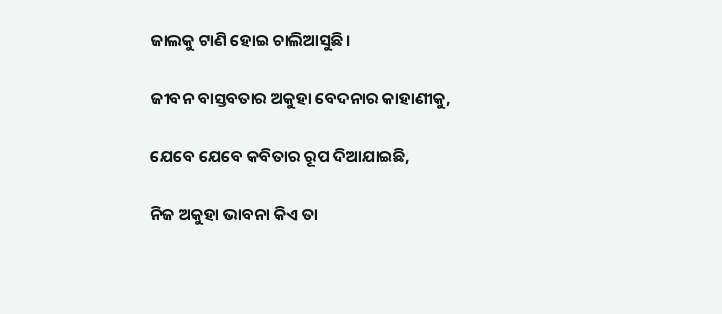ଜାଲକୁ ଟାଣି ହୋଇ ଚାଲିଆସୁଛି।

ଜୀବନ ବାସ୍ତବତାର ଅକୁହା ବେଦନାର କାହାଣୀକୁ,

ଯେବେ ଯେବେ କବିତାର ରୂପ ଦିଆଯାଇଛି,

ନିଜ ଅକୁହା ଭାବନା କିଏ ତା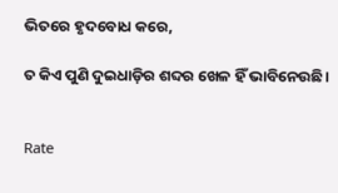ଭିତରେ ହୃଦବୋଧ କରେ,

ତ କିଏ ପୁଣି ଦୁଇଧାଡ଼ିର ଶବ୍ଦର ଖେଳ ହିଁ ଭାବିନେଉଛି।


Rate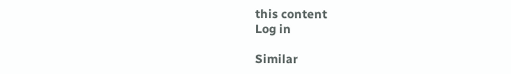this content
Log in

Similar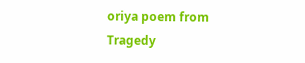oriya poem from Tragedy